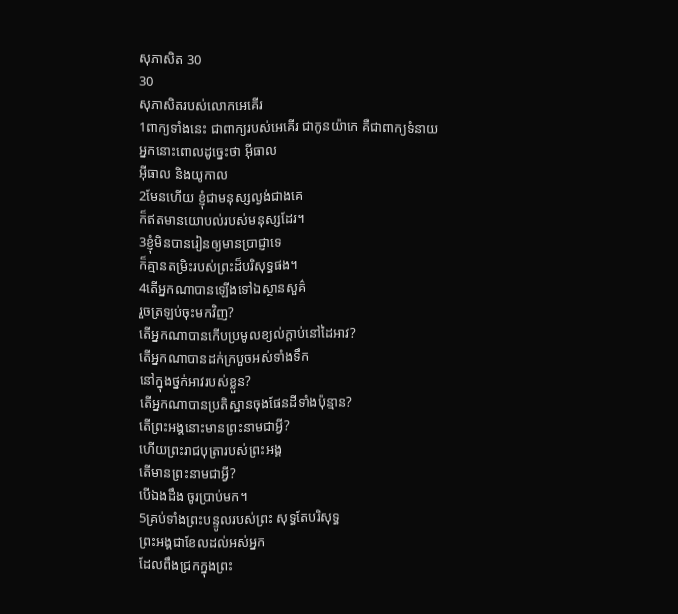សុភាសិត 30
30
សុភាសិតរបស់លោកអេគើរ
1ពាក្យទាំងនេះ ជាពាក្យរបស់អេគើរ ជាកូនយ៉ាកេ គឺជាពាក្យទំនាយ
អ្នកនោះពោលដូច្នេះថា អ៊ីធាល
អ៊ីធាល និងយូកាល
2មែនហើយ ខ្ញុំជាមនុស្សល្ងង់ជាងគេ
ក៏ឥតមានយោបល់របស់មនុស្សដែរ។
3ខ្ញុំមិនបានរៀនឲ្យមានប្រាជ្ញាទេ
ក៏គ្មានតម្រិះរបស់ព្រះដ៏បរិសុទ្ធផង។
4តើអ្នកណាបានឡើងទៅឯស្ថានសួគ៌
រួចត្រឡប់ចុះមកវិញ?
តើអ្នកណាបានកើបប្រមូលខ្យល់ក្តាប់នៅដៃអាវ?
តើអ្នកណាបានដក់ក្របួចអស់ទាំងទឹក
នៅក្នុងថ្នក់អាវរបស់ខ្លួន?
តើអ្នកណាបានប្រតិស្ឋានចុងផែនដីទាំងប៉ុន្មាន?
តើព្រះអង្គនោះមានព្រះនាមជាអ្វី?
ហើយព្រះរាជបុត្រារបស់ព្រះអង្គ
តើមានព្រះនាមជាអ្វី?
បើឯងដឹង ចូរប្រាប់មក។
5គ្រប់ទាំងព្រះបន្ទូលរបស់ព្រះ សុទ្ធតែបរិសុទ្ធ
ព្រះអង្គជាខែលដល់អស់អ្នក
ដែលពឹងជ្រកក្នុងព្រះ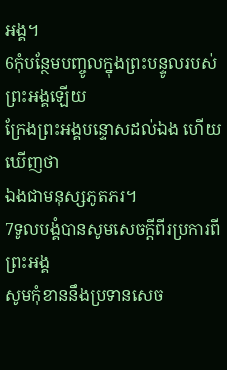អង្គ។
6កុំបន្ថែមបញ្ចូលក្នុងព្រះបន្ទូលរបស់ព្រះអង្គឡើយ
ក្រែងព្រះអង្គបន្ទោសដល់ឯង ហើយឃើញថា
ឯងជាមនុស្សភូតភរ។
7ទូលបង្គំបានសូមសេចក្ដីពីរប្រការពីព្រះអង្គ
សូមកុំខាននឹងប្រទានសេច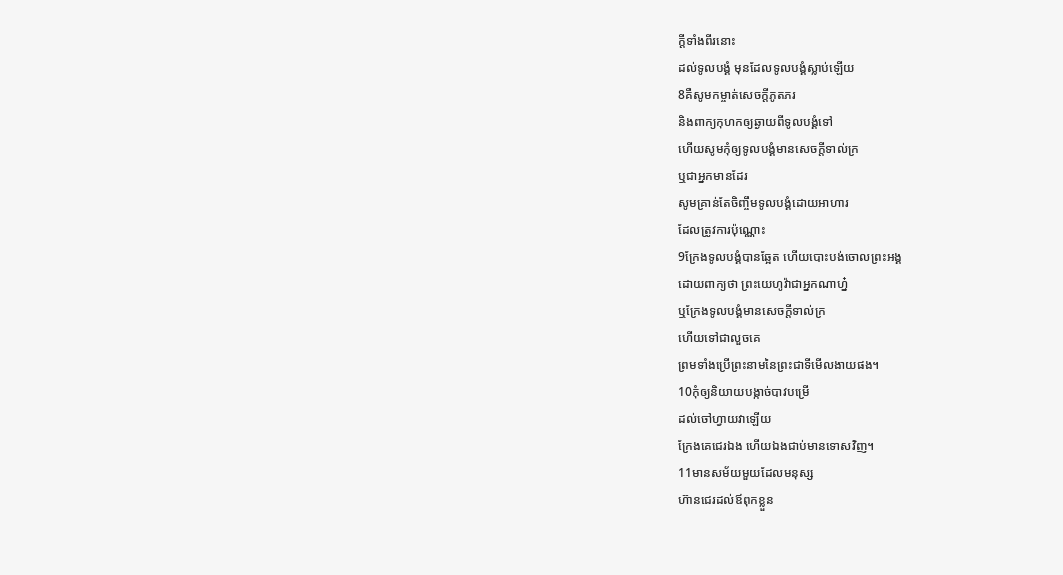ក្ដីទាំងពីរនោះ
ដល់ទូលបង្គំ មុនដែលទូលបង្គំស្លាប់ឡើយ
8គឺសូមកម្ចាត់សេចក្ដីភូតភរ
និងពាក្យកុហកឲ្យឆ្ងាយពីទូលបង្គំទៅ
ហើយសូមកុំឲ្យទូលបង្គំមានសេចក្ដីទាល់ក្រ
ឬជាអ្នកមានដែរ
សូមគ្រាន់តែចិញ្ចឹមទូលបង្គំដោយអាហារ
ដែលត្រូវការប៉ុណ្ណោះ
9ក្រែងទូលបង្គំបានឆ្អែត ហើយបោះបង់ចោលព្រះអង្គ
ដោយពាក្យថា ព្រះយេហូវ៉ាជាអ្នកណាហ្ន៎
ឬក្រែងទូលបង្គំមានសេចក្ដីទាល់ក្រ
ហើយទៅជាលួចគេ
ព្រមទាំងប្រើព្រះនាមនៃព្រះជាទីមើលងាយផង។
10កុំឲ្យនិយាយបង្កាច់បាវបម្រើ
ដល់ចៅហ្វាយវាឡើយ
ក្រែងគេជេរឯង ហើយឯងជាប់មានទោសវិញ។
11មានសម័យមួយដែលមនុស្ស
ហ៊ានជេរដល់ឪពុកខ្លួន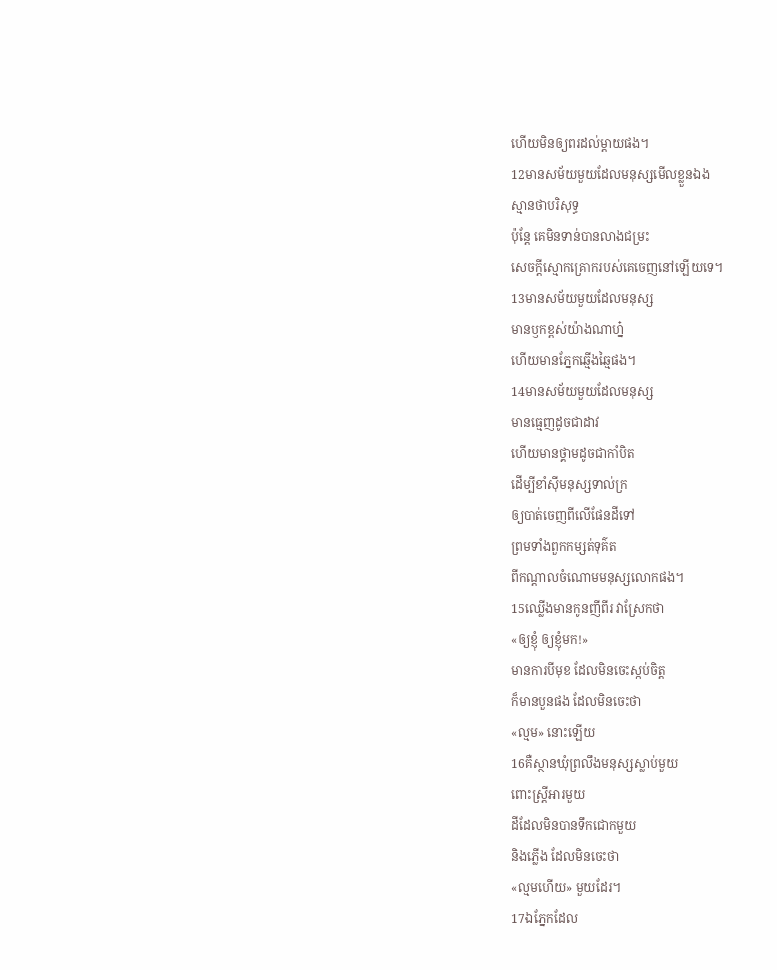ហើយមិនឲ្យពរដល់ម្តាយផង។
12មានសម័យមួយដែលមនុស្សមើលខ្លួនឯង
ស្មានថាបរិសុទ្ធ
ប៉ុន្តែ គេមិនទាន់បានលាងជម្រះ
សេចក្ដីស្មោកគ្រោករបស់គេចេញនៅឡើយទេ។
13មានសម័យមួយដែលមនុស្ស
មានឫកខ្ពស់យ៉ាងណាហ្ន៎
ហើយមានភ្នែកឆ្មើងឆ្មៃផង។
14មានសម័យមួយដែលមនុស្ស
មានធ្មេញដូចជាដាវ
ហើយមានថ្គាមដូចជាកាំបិត
ដើម្បីខាំស៊ីមនុស្សទាល់ក្រ
ឲ្យបាត់ចេញពីលើផែនដីទៅ
ព្រមទាំងពួកកម្សត់ទុគ៌ត
ពីកណ្ដាលចំណោមមនុស្សលោកផង។
15ឈ្លើងមានកូនញីពីរ វាស្រែកថា
«ឲ្យខ្ញុំ ឲ្យខ្ញុំមក!»
មានការបីមុខ ដែលមិនចេះស្កប់ចិត្ត
ក៏មានបួនផង ដែលមិនចេះថា
«ល្មម» នោះឡើយ
16គឺស្ថានឃុំព្រលឹងមនុស្សស្លាប់មួយ
ពោះស្ត្រីអារមួយ
ដីដែលមិនបានទឹកជោកមួយ
និងភ្លើង ដែលមិនចេះថា
«ល្មមហើយ» មួយដែរ។
17ឯភ្នែកដែល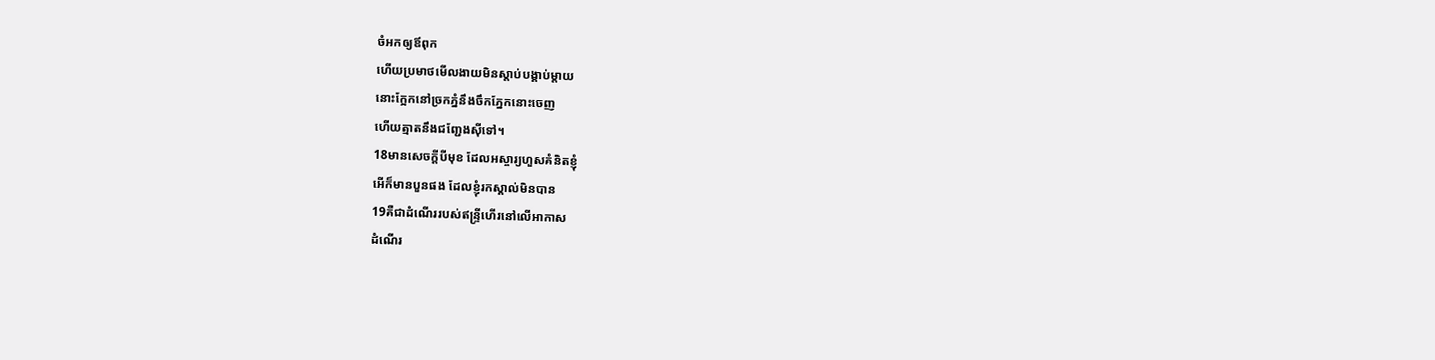ចំអកឲ្យឪពុក
ហើយប្រមាថមើលងាយមិនស្តាប់បង្គាប់ម្តាយ
នោះក្អែកនៅច្រកភ្នំនឹងចឹកភ្នែកនោះចេញ
ហើយត្មាតនឹងជញ្ជែងស៊ីទៅ។
18មានសេចក្ដីបីមុខ ដែលអស្ចារ្យហួសគំនិតខ្ញុំ
អើក៏មានបួនផង ដែលខ្ញុំរកស្គាល់មិនបាន
19គឺជាដំណើររបស់ឥន្ទ្រីហើរនៅលើអាកាស
ដំណើរ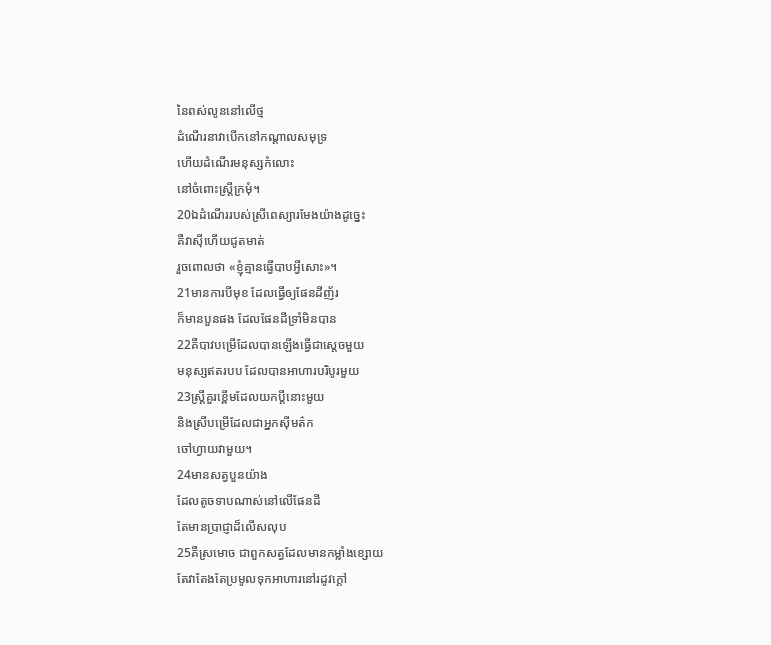នៃពស់លូននៅលើថ្ម
ដំណើរនាវាបើកនៅកណ្ដាលសមុទ្រ
ហើយដំណើរមនុស្សកំលោះ
នៅចំពោះស្ត្រីក្រមុំ។
20ឯដំណើររបស់ស្រីពេស្យារមែងយ៉ាងដូច្នេះ
គឺវាស៊ីហើយជូតមាត់
រួចពោលថា «ខ្ញុំគ្មានធ្វើបាបអ្វីសោះ»។
21មានការបីមុខ ដែលធ្វើឲ្យផែនដីញ័រ
ក៏មានបួនផង ដែលផែនដីទ្រាំមិនបាន
22គឺបាវបម្រើដែលបានឡើងធ្វើជាស្តេចមួយ
មនុស្សឥតរបប ដែលបានអាហារបរិបូរមួយ
23ស្ត្រីគួរខ្ពើមដែលយកប្តីនោះមួយ
និងស្រីបម្រើដែលជាអ្នកស៊ីមត៌ក
ចៅហ្វាយវាមួយ។
24មានសត្វបួនយ៉ាង
ដែលតូចទាបណាស់នៅលើផែនដី
តែមានប្រាជ្ញាដ៏លើសលុប
25គឺស្រមោច ជាពួកសត្វដែលមានកម្លាំងខ្សោយ
តែវាតែងតែប្រមូលទុកអាហារនៅរដូវក្តៅ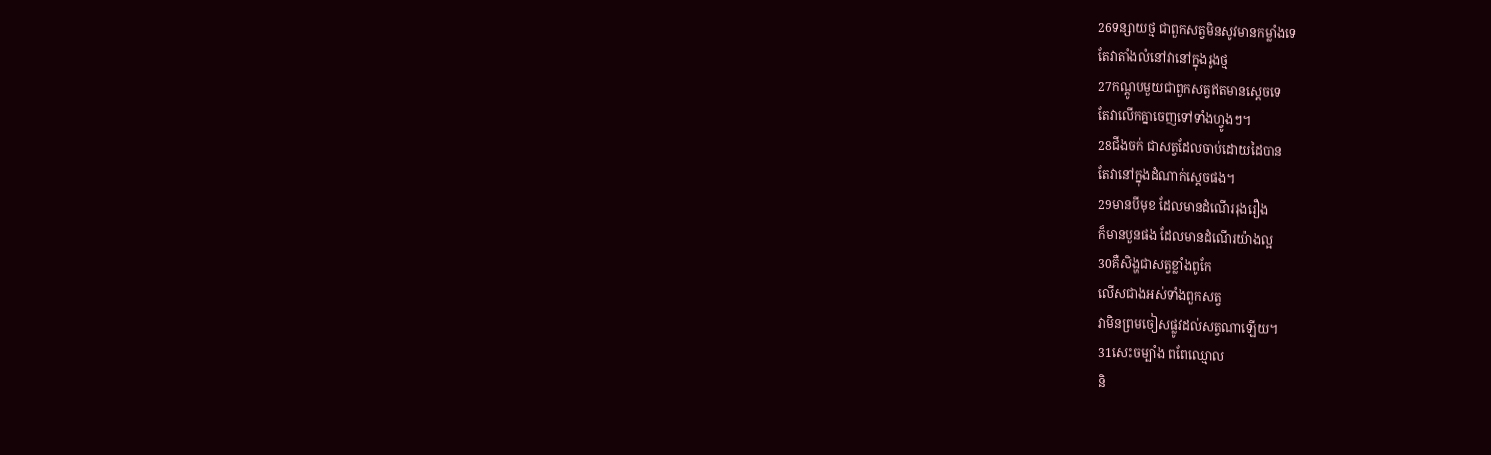26ទន្សាយថ្ម ជាពួកសត្វមិនសូវមានកម្លាំងទេ
តែវាតាំងលំនៅវានៅក្នុងរូងថ្ម
27កណ្តូបមួយជាពួកសត្វឥតមានស្តេចទេ
តែវាលើកគ្នាចេញទៅទាំងហ្វូងៗ។
28ជីងចក់ ជាសត្វដែលចាប់ដោយដៃបាន
តែវានៅក្នុងដំណាក់ស្តេចផង។
29មានបីមុខ ដែលមានដំណើររុងរឿង
ក៏មានបួនផង ដែលមានដំណើរយ៉ាងល្អ
30គឺសិង្ហជាសត្វខ្លាំងពូកែ
លើសជាងអស់ទាំងពួកសត្វ
វាមិនព្រមចៀសផ្លូវដល់សត្វណាឡើយ។
31សេះចម្បាំង ពពែឈ្មោល
និ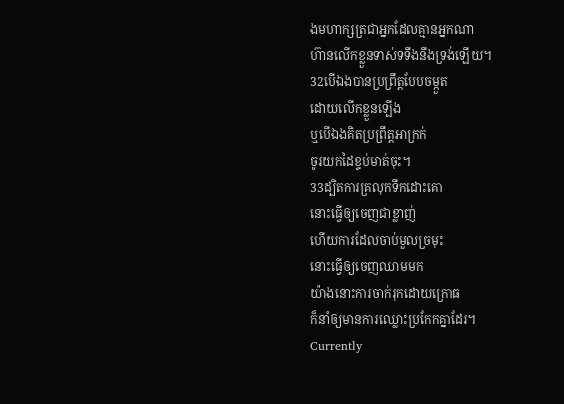ងមហាក្សត្រជាអ្នកដែលគ្មានអ្នកណា
ហ៊ានលើកខ្លួនទាស់ទទឹងនឹងទ្រង់ឡើយ។
32បើឯងបានប្រព្រឹត្តបែបចម្កួត
ដោយលើកខ្លួនឡើង
ឬបើឯងគិតប្រព្រឹត្តអាក្រក់
ចូរយកដៃខ្ទប់មាត់ចុះ។
33ដ្បិតការគ្រលុកទឹកដោះគោ
នោះធ្វើឲ្យចេញជាខ្លាញ់
ហើយការដែលចាប់មួលច្រមុះ
នោះធ្វើឲ្យចេញឈាមមក
យ៉ាងនោះការចាក់រុកដោយក្រោធ
ក៏នាំឲ្យមានការឈ្លោះប្រកែកគ្នាដែរ។
Currently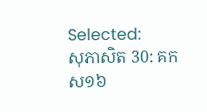Selected:
សុភាសិត 30: គកស១៦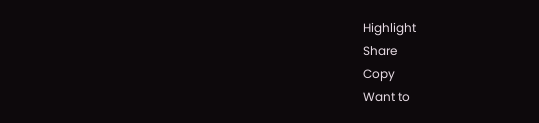Highlight
Share
Copy
Want to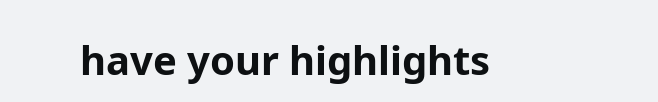have your highlights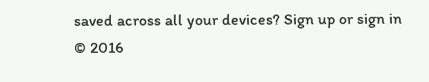saved across all your devices? Sign up or sign in
© 2016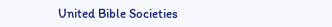United Bible Societies